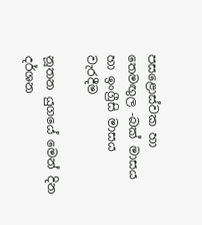පසළොස්වක හා තෙමඟුල -බක් මාසය හා ඉංග්‍රීසි මාසය වැරදීම

නූතන යුගයේ මෙන් දින දර්ශන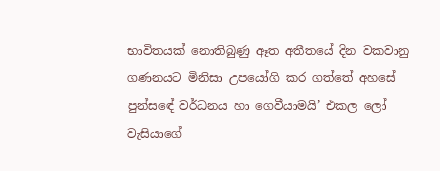භාවිතයක් නොතිබුණු ඈත අතීතයේ දින වකවානු ගණනයට මිනිසා උපයෝගි කර ගත්තේ අහසේ පුන්සඳේ වර්ධනය හා ගෙවීයාමයි’ එකල ලෝ වැසියාගේ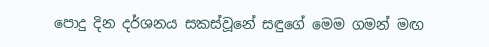පොදු දින දර්ශනය සකස්වූනේ සඳුගේ මෙම ගමන් මඟ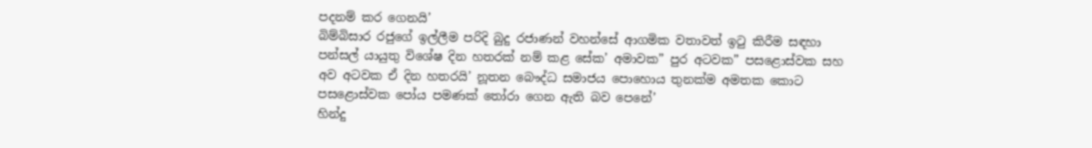පදනම් කර ගෙනයි’
බිම්බිසාර රජුගේ ඉල්ලීම පරිදි බුදු රජාණන් වහන්සේ ආගමික වතාවත් ඉටු කිරීම සඳහා පන්සල් යායුතු විශේෂ දින හතරක් නම් කළ සේක’ අමාවක” පුර අටවක” පසළොස්වක සහ අව අටවක ඒ දින හතරයි’ නූතන බෞද්ධ සමාජය පොහොය තුනක්ම අමතක කොට පසළොස්වක පෝය පමණක් තෝරා ගෙන ඇති බව පෙනේ’
හින්දු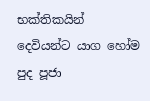භක්තිකයින් දෙවියන්ට යාග හෝම පුද පූජා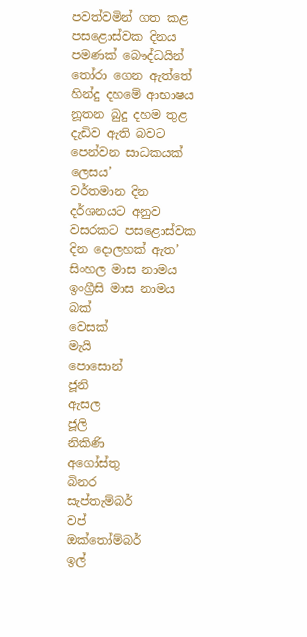පවත්වමින් ගත කළ පසළොස්වක දිනය පමණක් බෞද්ධයින් තෝරා ගෙන ඇත්තේ හින්දු දහමේ ආභාෂය නූතන බුදු දහම තුළ දැඩිව ඇති බවට පෙන්වන සාධකයක් ලෙසය’
වර්තමාන දින දර්ශනයට අනුව වසරකට පසළොස්වක දින දොලහක් ඇත’
සිංහල මාස නාමය        ඉංග්‍රීසි මාස නාමය
බක්
වෙසක්                                මැයි
පොසොන්                           ජූනි
ඇසල                                   ජූලි
නිකිණි                                අගෝස්තු
බිනර                                 සැප්තැම්බර්
වප්                                     ඔක්තෝම්බර්
ඉල්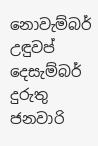නොවැම්බර්
උඳුවප්                               දෙසැම්බර්
දුරුතු                                  ජනවාරි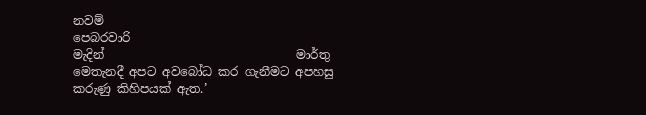නවම්                                  පෙබරවාරි
මැදින්                                මාර්තු
මෙතැනදී අපට අවබෝධ කර ගැනීමට අපහසු කරුණු කිහිපයක් ඇත.’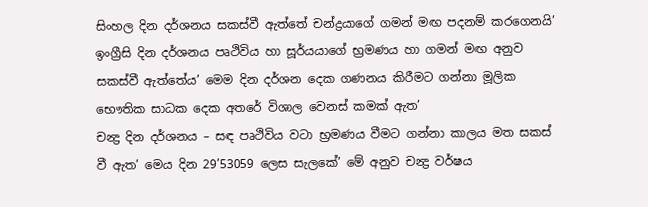සිංහල දින දර්ශනය සකස්වී ඇත්තේ චන්ද්‍රයාගේ ගමන් මඟ පදනම් කරගෙනයි’ ඉංග්‍රීසි දින දර්ශනය පෘථිවිය හා සූර්යයාගේ භ්‍රමණය හා ගමන් මඟ අනුව සකස්වී ඇත්තේය’ මෙම දින දර්ශන දෙක ගණනය කිරීමට ගන්නා මූලික භෞතික සාධක දෙක අතරේ විශාල වෙනස් කමක් ඇත’
චන්‍ද්‍ර දින දර්ශනය – සඳ පෘථිවිය වටා භ්‍රමණය වීමට ගන්නා කාලය මත සකස් වී ඇත’ මෙය දින 29’53059 ලෙස සැලකේ’ මේ අනුව චන්‍ද්‍ර වර්ෂය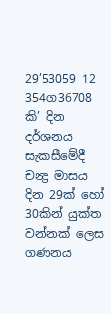29’53059 12 354ග36708 කි’ දින දර්ශනය සැකසීමේදී චන්‍ද්‍ර මාසය දින 29ක් හෝ 30කින් යුක්ත වන්නක් ලෙස ගණනය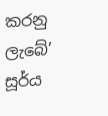කරනු ලැබේ’
සූර්ය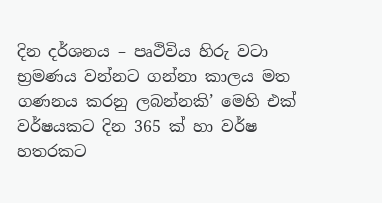දින දර්ශනය – පෘථිවිය හිරු වටා භ්‍රමණය වන්නට ගන්නා කාලය මත ගණනය කරනු ලබන්නකි’ මෙහි එක් වර්ෂයකට දින 365 ක් හා වර්ෂ හතරකට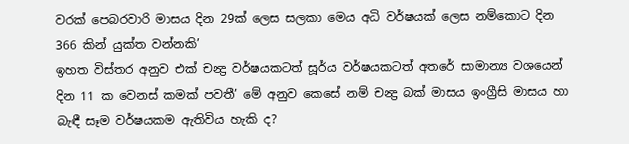වරක් පෙබරවාරි මාසය දින 29ක් ලෙස සලකා මෙය අධි වර්ෂයක් ලෙස නම්කොට දින 366 කින් යුක්ත වන්නකි’
ඉහත විස්තර අනුව එක් චන්‍ද්‍ර වර්ෂයකටත් සූර්ය වර්ෂයකටත් අතරේ සාමාන්‍ය වශයෙන් දින 11 ක වෙනස් කමක් පවතී’ මේ අනුව කෙසේ නම් චන්‍ද්‍ර බක් මාසය ඉංග්‍රීසි මාසය හා බැඳී සෑම වර්ෂයකම ඇතිවිය හැකි ද?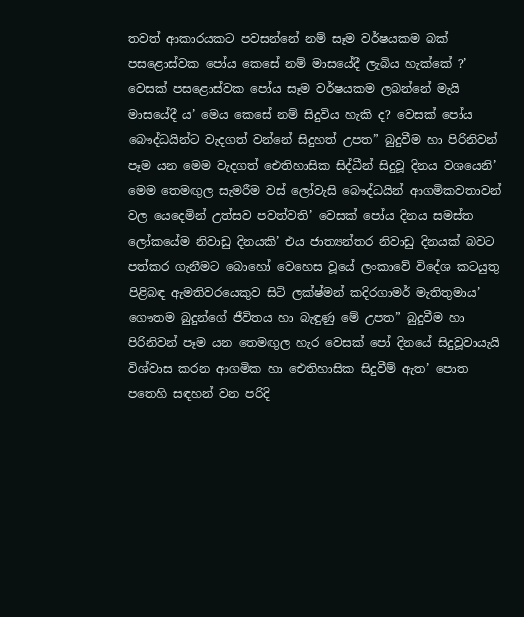තවත් ආකාරයකට පවසන්නේ නම් සෑම වර්ෂයකම බක් පසළොස්වක පෝය කෙසේ නම් මාසයේදී ලැබිය හැක්කේ ?’
වෙසක් පසළොස්වක පෝය සෑම වර්ෂයකම ලබන්නේ මැයි මාසයේදී ය’ මෙය කෙසේ නම් සිදුවිය හැකි ද? වෙසක් පෝය බෞද්ධයින්ට වැදගත් වන්නේ සිදුහත් උපත” බුදුවීම හා පිරිනිවන් පෑම යන මෙම වැදගත් ඓතිහාසික සිද්ධීන් සිදුවූ දිනය වශයෙනි’ මෙම තෙමඟුල සැමරීම වස් ලෝවැසි බෞද්ධයින් ආගමිකවතාවන් වල යෙදෙමින් උත්සව පවත්වති’ වෙසක් පෝය දිනය සමස්ත ලෝකයේම නිවාඩු දිනයකි’ එය ජාත්‍යන්තර නිවාඩු දිනයක් බවට පත්කර ගැනීමට බොහෝ වෙහෙස වූයේ ලංකාවේ විදේශ කටයුතු පිළිබඳ ඇමතිවරයෙකුව සිටි ලක්ෂ්මන් කදිරගාමර් මැතිතුමාය’
ගෞතම බුදුන්ගේ ජීවිතය හා බැඳුණු මේ උපත” බුදුවීම හා පිරිනිවන් පෑම යන තෙමඟුල හැර වෙසක් පෝ දිනයේ සිදුවූවායැයි විශ්වාස කරන ආගමික හා ඓතිහාසික සිදුවීම් ඇත’ පොත පතෙහි සඳහන් වන පරිදි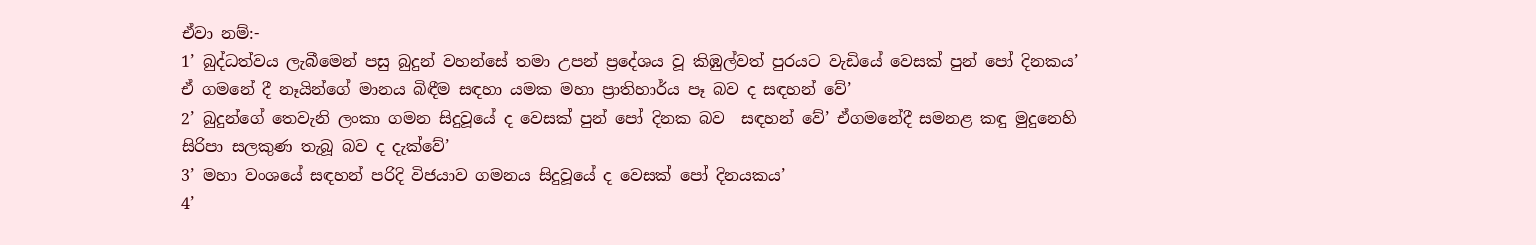ඒවා නම්:-
1’ බුද්ධත්වය ලැබීමෙන් පසු බුදුන් වහන්සේ තමා උපන් ප්‍රදේශය වූ කිඹුල්වත් පුරයට වැඩියේ වෙසක් පුන් පෝ දිනකය’ ඒ ගමනේ දී නෑයින්ගේ මානය බිඳීම සඳහා යමක මහා ප්‍රාතිහාර්ය පෑ බව ද සඳහන් වේ’
2’ බුදුන්ගේ තෙවැනි ලංකා ගමන සිදුවූයේ ද වෙසක් පුන් පෝ දිනක බව  සඳහන් වේ’ ඒගමනේදී සමනළ කඳු මුදුනෙහි සිරිපා සලකුණ තැබූ බව ද දැක්වේ’
3’ මහා වංශයේ සඳහන් පරිදි විජයාව ගමනය සිදුවූයේ ද වෙසක් පෝ දිනයකය’
4’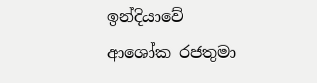ඉන්දියාවේ ආශෝක රජතුමා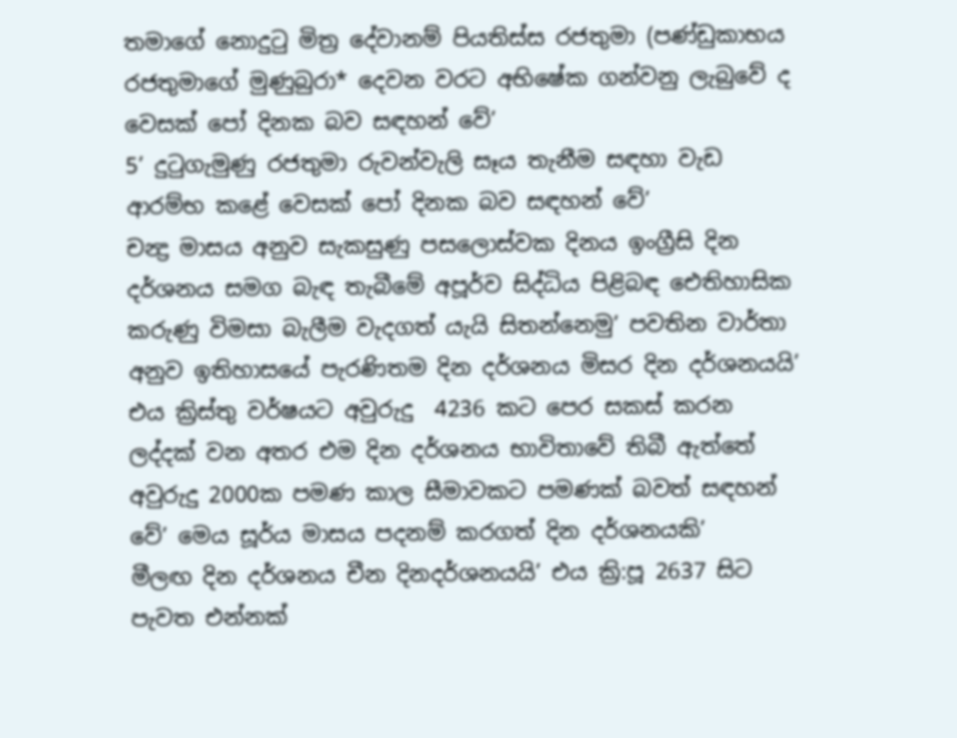තමාගේ නොදුටු මිත්‍ර දේවානම් පියතිස්ස රජතුමා (පණ්ඩුකාභය රජතුමාගේ මුණුබුරා* දෙවන වරට අභිෂේක ගන්වනු ලැබුවේ ද වෙසක් පෝ දිනක බව සඳහන් වේ’
5’ දුටුගැමුණු රජතුමා රුවන්වැලි සෑය තැනීම සඳහා වැඩ ආරම්භ කළේ වෙසක් පෝ දිනක බව සඳහන් වේ’
චන්‍ද්‍ර මාසය අනුව සැකසුණු පසලොස්වක දිනය ඉංග්‍රීසි දින දර්ශනය සමග බැඳ තැබීමේ අපූර්ව සිද්ධිය පිළිබඳ ඓතිහාසික කරුණු විමසා බැලීම වැදගත් යැයි සිතන්නෙමු’ පවතින වාර්තා අනුව ඉතිහාසයේ පැරණිතම දින දර්ශනය මිසර දින දර්ශනයයි’ එය ක්‍රිස්තු වර්ෂයට අවුරුදු  4236 කට පෙර සකස් කරන
ලද්දක් වන අතර එම දින දර්ශනය භාවිතාවේ තිබී ඇත්තේ අවුරුදු 2000ක පමණ කාල සීමාවකට පමණක් බවත් සඳහන් වේ’ මෙය සූර්ය මාසය පදනම් කරගත් දින දර්ශනයකි’
මීලඟ දින දර්ශනය චීන දිනදර්ශනයයි’ එය ක්‍රි:පූ 2637 සිට පැවත එන්නක්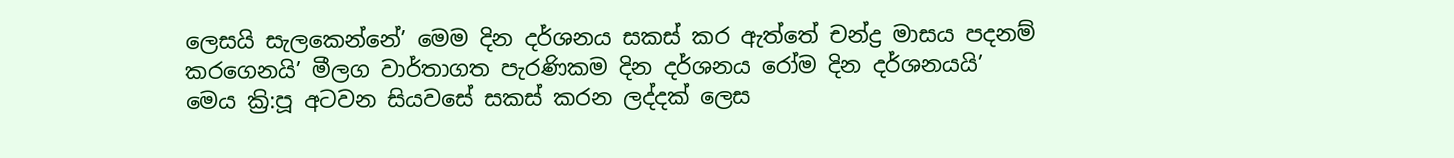ලෙසයි සැලකෙන්නේ’ මෙම දින දර්ශනය සකස් කර ඇත්තේ චන්ද්‍ර මාසය පදනම් කරගෙනයි’ මීලග වාර්තාගත පැරණිකම දින දර්ශනය රෝම දින දර්ශනයයි’ මෙය ක්‍රි:පූ අටවන සියවසේ සකස් කරන ලද්දක් ලෙස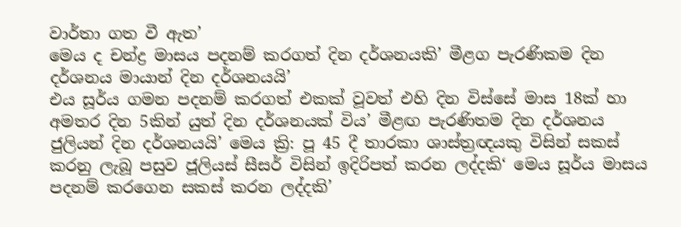වාර්තා ගත වී ඇත’
මෙය ද චන්ද්‍ර මාසය පදනම් කරගත් දින දර්ශනයකි’ මීළග පැරණිකම දින දර්ශනය මායාන් දින දර්ශනයයි’
එය සූර්ය ගමන පදනම් කරගත් එකක් වූවත් එහි දින විස්සේ මාස 18ක් හා අමතර දින 5කින් යුත් දින දර්ශනයක් විය’ මීළඟ පැරණිතම දින දර්ශනය ජුලියන් දින දර්ශනයයි’ මෙය ක්‍රි: පූ 45 දී තාරකා ශාස්ත්‍රඥයකු විසින් සකස් කරනු ලැබූ පසුව ජූලියස් සීසර් විසින් ඉදිරිපත් කරන ලද්දකි‘ මෙය සූර්ය මාසය පදනම් කරගෙන සකස් කරන ලද්දකි’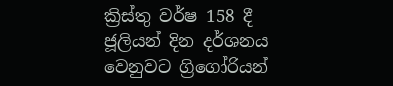ක්‍රිස්තු වර්ෂ 158 දී ජූලියන් දින දර්ශනය වෙනුවට ග්‍රිගෝරියන්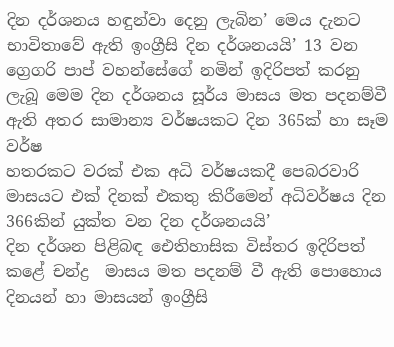දින දර්ශනය හඳුන්වා දෙනු ලැබින’ මෙය දැනට භාවිතාවේ ඇති ඉංග්‍රීසි දින දර්ශනයයි’ 13 වන ග්‍රෙගරි පාප් වහන්සේගේ නමින් ඉදිරිපත් කරනු ලැබූ මෙම දින දර්ශනය සූර්ය මාසය මත පදනම්වී ඇති අතර සාමාන්‍ය වර්ෂයකට දින 365ක් හා සෑම වර්ෂ
හතරකට වරක් එක අධි වර්ෂයකදී පෙබරවාරි මාසයට එක් දිනක් එකතු කිරීමෙන් අධිවර්ෂය දින 366කින් යුක්ත වන දින දර්ශනයයි’
දින දර්ශන පිළිබඳ ඓතිහාසික විස්තර ඉදිරිපත් කළේ චන්ද්‍ර  මාසය මත පදනම් වී ඇති පොහොය දිනයන් හා මාසයන් ඉංග්‍රීසි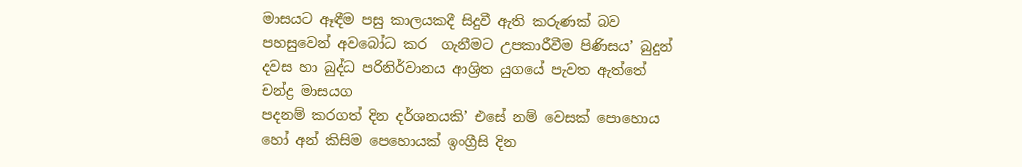මාසයට ඈඳීම පසු කාලයකදී සිදුවී ඇති කරුණක් බව පහසුවෙන් අවබෝධ කර  ගැනීමට උපකාරීවීම පිණිසය’ බුදුන් දවස හා බුද්ධ පරිනිර්වානය ආශ්‍රිත යුගයේ පැවත ඇත්තේ චන්ද්‍ර මාසයග
පදනම් කරගත් දින දර්ශනයකි’ එසේ නම් වෙසක් පොහොය හෝ අන් කිසිම පෙහොයක් ඉංග්‍රීසි දින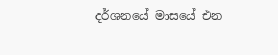දර්ශනයේ මාසයේ එන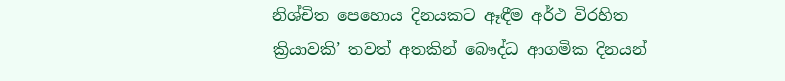නිශ්චිත පෙහොය දිනයකට ඈඳීම අර්ථ විරහිත ක්‍රියාවකි’ තවත් අතකින් බෞද්ධ ආගමික දිනයන්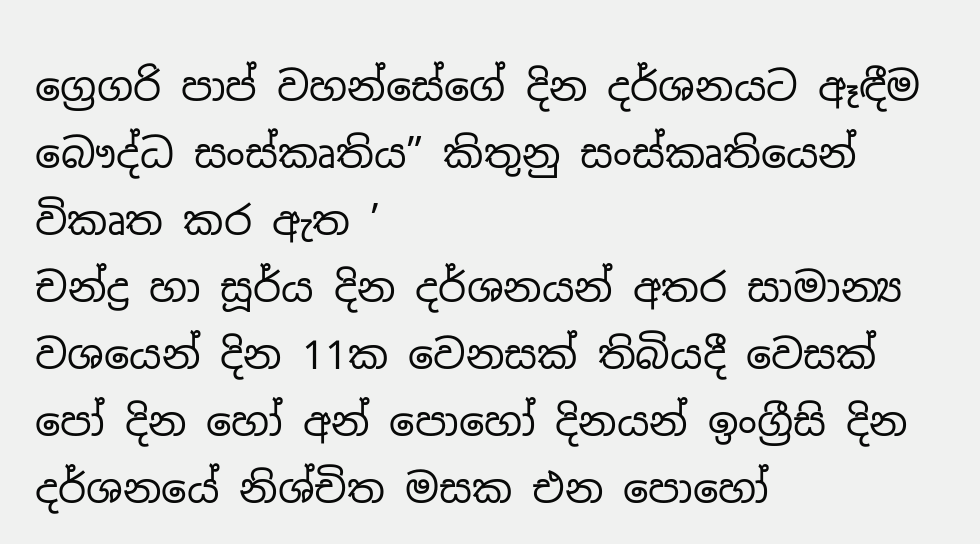ග්‍රෙගරි පාප් වහන්සේගේ දින දර්ශනයට ඈඳීම බෞද්ධ සංස්කෘතිය” කිතුනු සංස්කෘතියෙන් විකෘත කර ඇත ’
චන්ද්‍ර හා සූර්ය දින දර්ශනයන් අතර සාමාන්‍ය වශයෙන් දින 11ක වෙනසක් තිබියදී වෙසක් පෝ දින හෝ අන් පොහෝ දිනයන් ඉංග්‍රීසි දින දර්ශනයේ නිශ්චිත මසක එන පොහෝ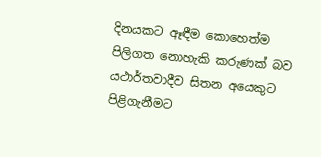දිනයකට ඈඳීම කොහෙත්ම පිලිගත නොහැකි කරුණක් බව යථාර්තවාදීව සිතන අයෙකුට පිළිගැනීමට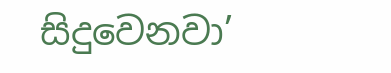සිදුවෙනවා’